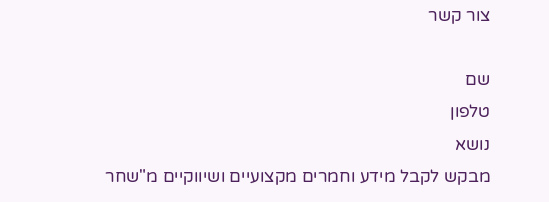צור קשר

שם
טלפון
נושא
מבקש לקבל מידע וחמרים מקצועיים ושיווקיים מ"שחר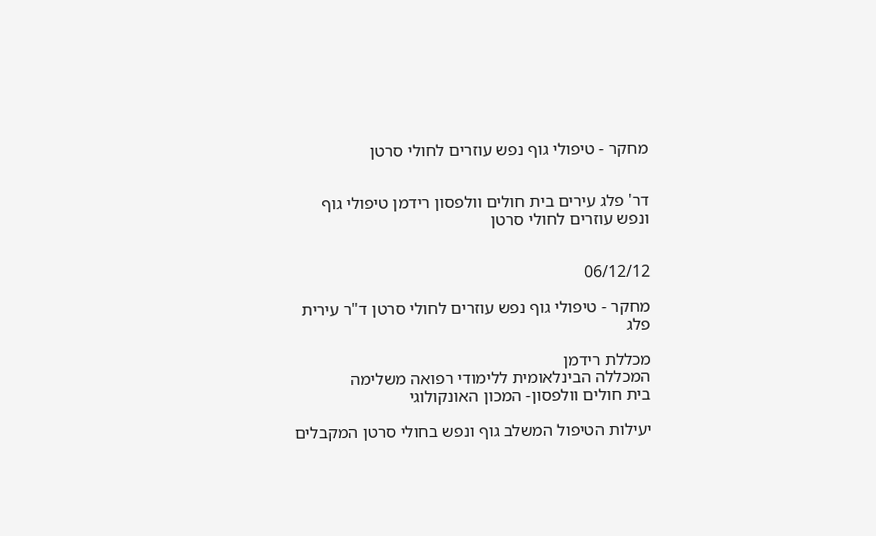מחקר - טיפולי גוף נפש עוזרים לחולי סרטן


דר' פלג עירים בית חולים וולפסון רידמן טיפולי גוף ונפש עוזרים לחולי סרטן


06/12/12

מחקר - טיפולי גוף נפש עוזרים לחולי סרטן ד"ר עירית פלג

מכללת רידמן
המכללה הבינלאומית ללימודי רפואה משלימה
בית חולים וולפסון- המכון האונקולוגי

יעילות הטיפול המשלב גוף ונפש בחולי סרטן המקבלים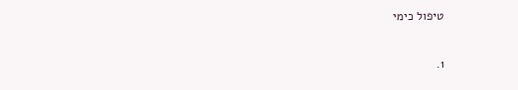טיפול כימי

1.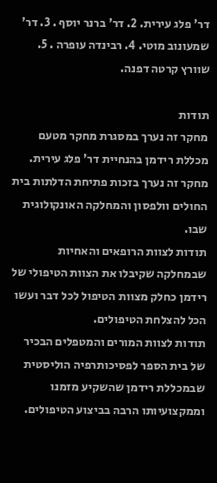דר' פלג עירית. 2. דר' ברנר יוסף . 3. דר' שמעונוב מוטי. 4. רבינדה עופרה . 5. שוורץ קרטה דפנה.

תודות
מחקר זה נערך במסגרת מחקר מטעם מכללת רידמן בהנחיית דר' פלג עירית.
מחקר זה נערך בזכות פתיחת הדלתות בית החולים וולפסון והמחלקה האונקולוגית שבו.
תודות לצוות הרופאים והאחיות שבמחלקה שקיבלו את הצוות הטיפולי של רידמן כחלק מצוות הטיפול לכל דבר ועשו הכל להצלחת הטיפולים.
תודות לצוות המורים והמטפלים הבכיר של בית הספר לפסיכותרפיה הוליסטית שבמכללת רידמן שהשקיע מזמנו וממקצועיותו הרבה בביצוע הטיפולים.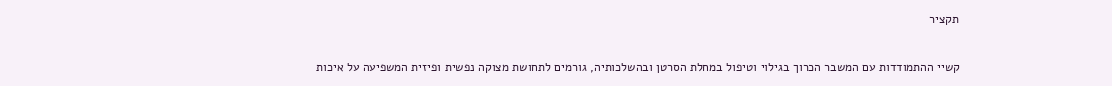תקציר

קשיי ההתמודדות עם המשבר הכרוך בגילוי וטיפול במחלת הסרטן ובהשלכותיה, גורמים לתחושת מצוקה נפשית ופיזית המשפיעה על איכות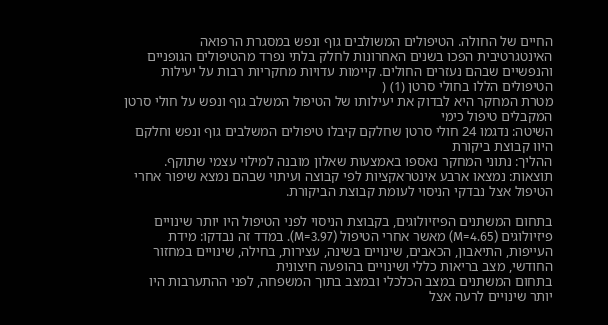החיים של החולה. הטיפולים המשולבים גוף ונפש במסגרת הרפואה האינטגרטיבית הפכו בשנים האחרונות לחלק בלתי נפרד מהטיפולים הגופניים והנפשיים שבהם נעזרים החולים. קיימות עדויות מחקריות רבות על יעילות הטיפולים הללו בחולי סרטן (1) (
מטרת המחקר היא לבדוק את יעילותו של הטיפול המשלב גוף ונפש על חולי סרטן המקבלים טיפול כימי
השיטה: נדגמו 24 חולי סרטן שחלקם קיבלו טיפולים המשלבים גוף ונפש וחלקם היוו קבוצת ביקורת
ההליך: נתוני המחקר נאספו באמצעות שאלון מובנה למילוי עצמי שתוקף.
תוצאות: נמצאו ארבע אינטראקציות לפי קבוצה ועיתוי שבהם נמצא שיפור אחרי הטיפול אצל נבדקי הניסוי לעומת קבוצת הביקורת.

בתחום המשתנים הפיזיולוגים, בקבוצת הניסוי לפני הטיפול היו יותר שינויים פיזיולוגים (M=4.65) מאשר אחרי הטיפול (M=3.97). במדד זה נבדקו: מידת העייפות, התיאבון, הכאבים, שינויים בשינה, עצירות, בחילה, שינויים במחזור החודשי, מצב בריאות כללי ושינויים בהופעה חיצונית
בתחום המשתנים במצב הכלכלי ובמצב בתוך המשפחה, לפני ההתערבות היו יותר שינויים לרעה אצל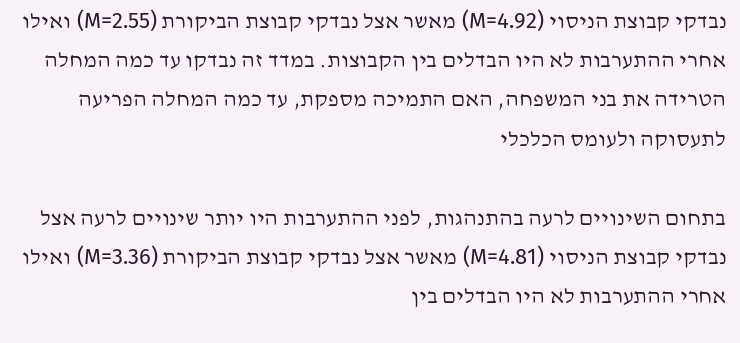נבדקי קבוצת הניסוי (M=4.92) מאשר אצל נבדקי קבוצת הביקורת (M=2.55) ואילו אחרי ההתערבות לא היו הבדלים בין הקבוצות. במדד זה נבדקו עד כמה המחלה הטרידה את בני המשפחה, האם התמיכה מספקת, עד כמה המחלה הפריעה לתעסוקה ולעומס הכלכלי

בתחום השינויים לרעה בהתנהגות, לפני ההתערבות היו יותר שינויים לרעה אצל נבדקי קבוצת הניסוי (M=4.81) מאשר אצל נבדקי קבוצת הביקורת (M=3.36) ואילו אחרי ההתערבות לא היו הבדלים בין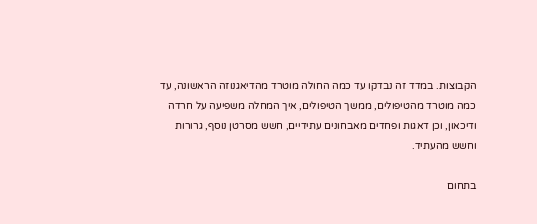הקבוצות. במדד זה נבדקו עד כמה החולה מוטרד מהדיאגנוזה הראשונה, עד כמה מוטרד מהטיפולים, ממשך הטיפולים, איך המחלה משפיעה על חרדה ודיכאון, וכן דאגות ופחדים מאבחונים עתידיים, חשש מסרטן נוסף, גרורות וחשש מהעתיד.

בתחום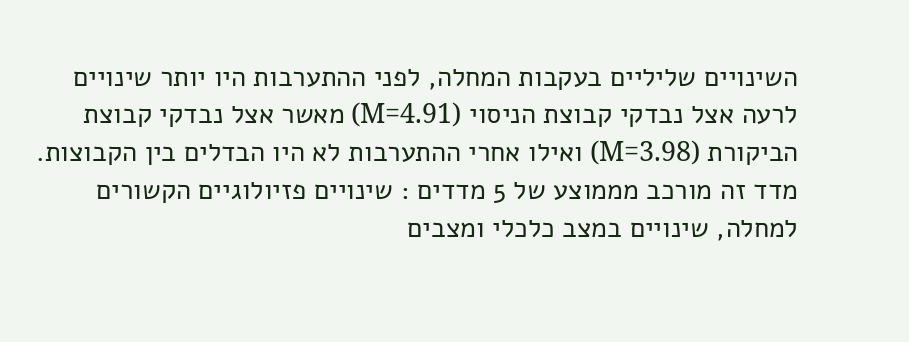השינויים שליליים בעקבות המחלה, לפני ההתערבות היו יותר שינויים לרעה אצל נבדקי קבוצת הניסוי (M=4.91) מאשר אצל נבדקי קבוצת הביקורת (M=3.98) ואילו אחרי ההתערבות לא היו הבדלים בין הקבוצות. מדד זה מורכב מממוצע של 5 מדדים : שינויים פזיולוגיים הקשורים למחלה, שינויים במצב כלכלי ומצבים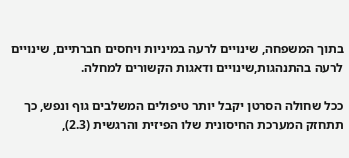בתוך המשפחה, שינויים לרעה במיניות ויחסים חברתיים, שינויים לרעה בהתנהגות,שינויים ודאגות הקשורים למחלה.

ככל שחולה הסרטן יקבל יותר טיפולים המשלבים גוף ונפש, כך תתחזק המערכת החיסונית שלו הפיזית והרגשית (2.3),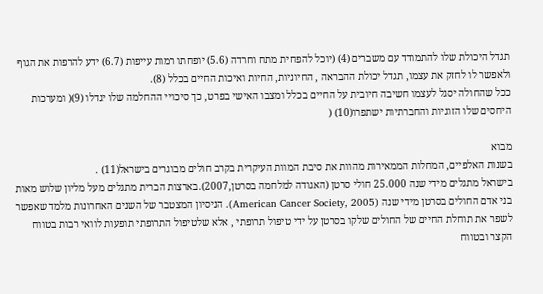תגדל היכולת שלו להתמודד עם משברים (4) (יוכל להפחית מתח וחרדה (5.6) יופחתו רמות עייפות (6.7) ידע להרפות את הגוף ולאפשר לו לחזק את עצמו, תגדל יכולת ההבראה , החיוניות, החיות ואיכות החיים בכלל (8).
ככל שהחולה יסגל לעצמו חשיבה חיובית על החיים בכלל ומצבו האישי בפרט, כך סיכויי ההחלמה שלו יגדלו (9)( ומערכות היחסים שלו הזוגיות והחברתיות ישתפרו(10) (

מבוא
בשנות האלפיים, המחלות הממאירות מהוות את סיבת המוות העיקרית בקרב חולים מבוגרים בישראל(11) .
בישראל מתגלים מידי שנה 25.000 חולי סרטן (האגודה למלחמה בסרטן,2007).בארצות הברית מתגלים מעל מליון שלוש מאות בני אדם החולים בסרטן מידי שנה (American Cancer Society, 2005). הניסיון המצטבר של השנים האחרונות מלמד שאפשר לשפר את תוחלת החיים של החולים שלקו בסרטן על ידי טיפול תרופתי , אלא שלטיפול התרופתי תופעות לוואי רבות בטווח הקצר ובטווח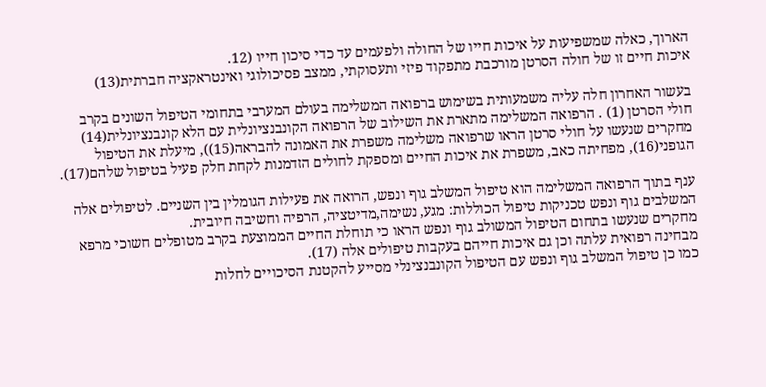הארוך, כאלה שמשפיעות על איכות חייו של החולה ולפעמים עד כדי סיכון חייו (12.
איכות חיים זו של חולה הסרטן מורכבת מתפקוד פיזי ותעסוקתי, ממצב פסיכולוגי ואינטראקציה חברתית(13)

בעשור האחרון חלה עליה משמעותית בשימוש ברפואה המשלימה בעולם המערבי בתחומי הטיפול השונים בקרב חולי הסרטן (1) . הרפואה המשלימה מתארת את השילוב של הרפואה הקונבנציונלית עם הלא קונבנציונלית(14)
מחקרים שנעשו על חולי סרטן הראו שרפואה משלימה משפרת את האמונה להבראה(15)), מיעלת את הטיפול הגופני(16), מפחיתה כאב, משפרת את איכות החיים ומספקת לחולים הזדמנות לקחת חלק פעיל בטיפול שלהם(17).

ענף בתוך הרפואה המשלימה הוא טיפול המשלב גוף ונפש, הרואה את פעילות הגומלין בין השניים. לטיפולים אלה המשלבים גוף ונפש טכניקות טיפול הכוללות: מגע, נשימה,מדיטציה, הרפיה וחשיבה חיובית.
מחקרים שנעשו בתחום הטיפול המשולב גוף ונפש הראו כי תוחלת החיים הממוצעת בקרב מטופלים חשוכי מרפא מבחינה רפואית עלתה וכן גם איכות חייהם בעקבות טיפולים אלה (17).
כמו כן טיפול המשלב גוף ונפש עם הטיפול הקונבנצינלי מסייע להקטנת הסיכויים לחלות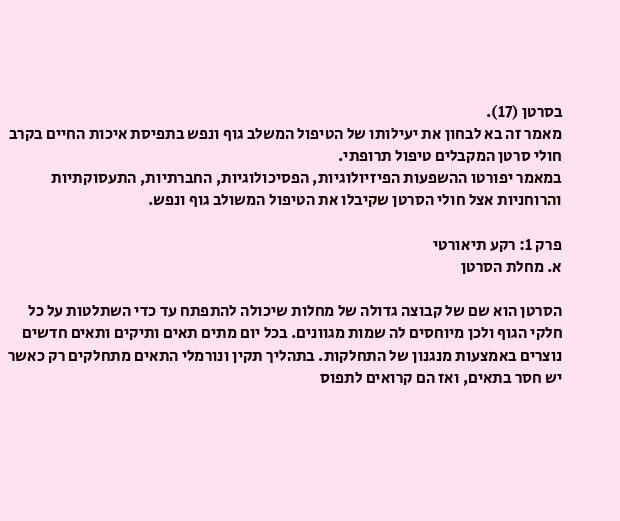בסרטן (17).
מאמר זה בא לבחון את יעילותו של הטיפול המשלב גוף ונפש בתפיסת איכות החיים בקרב חולי סרטן המקבלים טיפול תרופתי.
במאמר יפורטו ההשפעות הפיזיולוגיות, הפסיכולוגיות, החברתיות, התעסוקתיות והרוחניות אצל חולי הסרטן שקיבלו את הטיפול המשולב גוף ונפש.

פרק 1: רקע תיאורטי
א. מחלת הסרטן

הסרטן הוא שם של קבוצה גדולה של מחלות שיכולה להתפתח עד כדי השתלטות על כל חלקי הגוף ולכן מיוחסים לה שמות מגוונים. בכל יום מתים תאים ותיקים ותאים חדשים נוצרים באמצעות מנגנון של התחלקות. בתהליך תקין ונורמלי התאים מתחלקים רק כאשר יש חסר בתאים, ואז הם קרואים לתפוס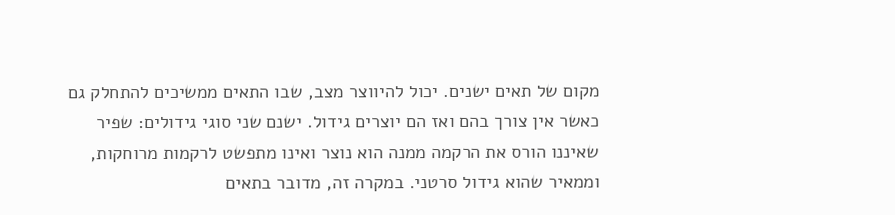מקום של תאים ישנים. יכול להיווצר מצב, שבו התאים ממשיכים להתחלק גם כאשר אין צורך בהם ואז הם יוצרים גידול. ישנם שני סוגי גידולים: שפיר שאיננו הורס את הרקמה ממנה הוא נוצר ואינו מתפשט לרקמות מרוחקות, וממאיר שהוא גידול סרטני. במקרה זה, מדובר בתאים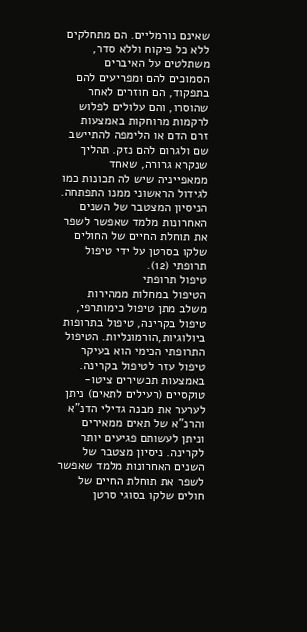שאינם נורמליים. הם מתחלקים ללא כל פיקוח וללא סדר, משתלטים על האיברים הסמוכים להם ומפריעים להם בתפקוד, הם חוזרים לאחר שהוסרו, והם עלולים לפלוש לרקמות מרוחקות באמצעות זרם הדם או הלימפה להתיישב שם ולגרום להם נזק. תהליך שנקרא גרורה, שאחד ממאפייניה שיש לה תכונות כמו לגידול הראשוני ממנו התפתחה. הניסיון המצטבר של השנים האחרונות מלמד שאפשר לשפר את תוחלת החיים של החולים שלקו בסרטן על ידי טיפול תרופתי (12).
טיפול תרופתי
הטיפול במחלות ממהירות משלב מתן טיפול כימותרפי, טיפול בקרינה, טיפול בתרופות ביולוגיות,הורמונליות. הטיפול התרופתי הכימי הוא בעיקר טיפול עזר לטיפול בקרינה. באמצעות תכשירים ציטו-טוקסיים (רעילים לתאים) ניתן לערער את מבנה גדילי הדנ"א והרנ"א של תאים ממאירים וניתן לעשותם פגיעים יותר לקרינה. ניסיון מצטבר של השנים האחרונות מלמד שאפשר לשפר את תוחלת החיים של חולים שלקו בסוגי סרטן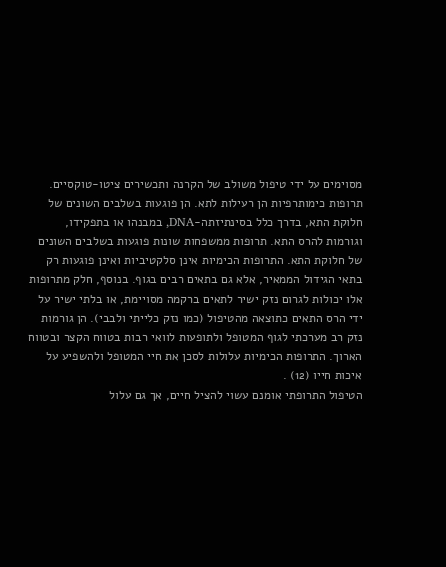מסוימים על ידי טיפול משולב של הקרנה ותכשירים ציטו-טוקסיים.
תרופות כימותרפיות הן רעילות לתא. הן פוגעות בשלבים השונים של חלוקת התא, בדרך כלל בסינתיזתה-DNA, במבנהו או בתפקידו, וגורמות להרס התא. תרופות ממשפחות שונות פוגעות בשלבים השונים של חלוקת התא. התרופות הכימיות אינן סלקטיביות ואינן פוגעות רק בתאי הגידול הממאיר, אלא גם בתאים רבים בגוף. בנוסף, חלק מתרופות אלו יכולות לגרום נזק ישיר לתאים ברקמה מסויימת, או בלתי ישיר על ידי הרס התאים כתוצאה מהטיפול (כמו נזק כלייתי ולבבי). הן גורמות נזק רב מערכתי לגוף המטופל ולתופעות לוואי רבות בטווח הקצר ובטווח הארוך. התרופות הכימיות עלולות לסכן את חיי המטופל ולהשפיע על איכות חייו (12) .
הטיפול התרופתי אומנם עשוי להציל חיים, אך גם עלול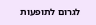לגרום לתופעות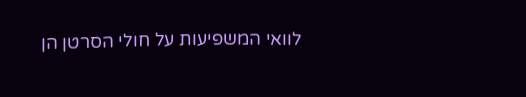לוואי המשפיעות על חולי הסרטן הן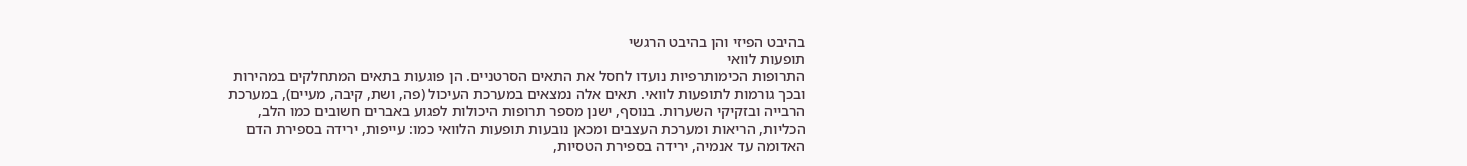בהיבט הפיזי והן בהיבט הרגשי
תופעות לוואי
התרופות הכימותרפיות נועדו לחסל את התאים הסרטניים. הן פוגעות בתאים המתחלקים במהירות ובכך גורמות לתופעות לוואי. תאים אלה נמצאים במערכת העיכול (פה, ושת, קיבה, מעיים), במערכת הרבייה ובזקיקי השערות. בנוסף, ישנן מספר תרופות היכולות לפגוע באברים חשובים כמו הלב, הכליות, הריאות ומערכת העצבים ומכאן נובעות תופעות הלוואי כמו: עייפות, ירידה בספירת הדם האדומה עד אנמיה, ירידה בספירת הטסיות,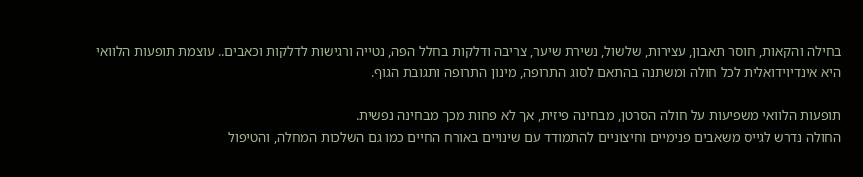בחילה והקאות, חוסר תאבון, עצירות, שלשול, נשירת שיער, צריבה ודלקות בחלל הפה, נטייה ורגישות לדלקות וכאבים.. עוצמת תופעות הלוואי היא אינדיוידואלית לכל חולה ומשתנה בהתאם לסוג התרופה, מינון התרופה ותגובת הגוף.

תופעות הלוואי משפיעות על חולה הסרטן, מבחינה פיזית, אך לא פחות מכך מבחינה נפשית.
החולה נדרש לגייס משאבים פנימיים וחיצוניים להתמודד עם שינויים באורח החיים כמו גם השלכות המחלה, והטיפול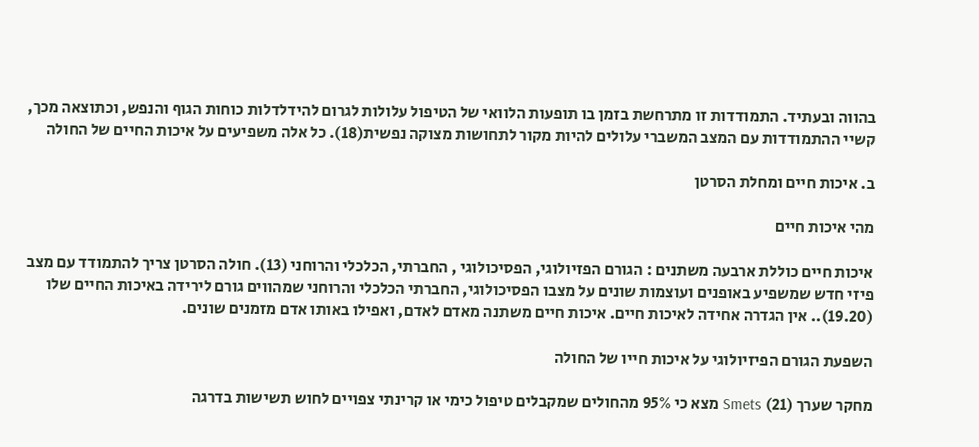בהווה ובעתיד. התמודדות זו מתרחשת בזמן בו תופעות הלוואי של הטיפול עלולות לגרום להידלדלות כוחות הגוף והנפש, וכתוצאה מכך, קשיי ההתמודדות עם המצב המשברי עלולים להיות מקור לתחושות מצוקה נפשית(18). כל אלה משפיעים על איכות החיים של החולה

ב. איכות חיים ומחלת הסרטן

מהי איכות חיים

איכות חיים כוללת ארבעה משתנים : הגורם הפזיולוגי, הפסיכולוגי , החברתי, הכלכלי והרוחני (13). חולה הסרטן צריך להתמודד עם מצב פיזי חדש שמשפיע באופנים ועוצמות שונים על מצבו הפסיכולוגי, החברתי הכלכלי והרוחני שמהווים גורם לירידה באיכות החיים שלו (19.20).. אין הגדרה אחידה לאיכות חיים. איכות חיים משתנה מאדם לאדם, ואפילו באותו אדם מזמנים שונים.

השפעת הגורם הפיזיולוגי על איכות חייו של החולה

מחקר שערך (21) Smets מצא כי 95% מהחולים שמקבלים טיפול כימי או קרינתי צפויים לחוש תשישות בדרגה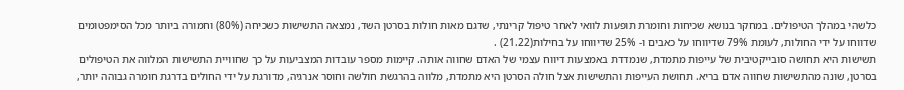כלשהי במהלך הטיפולים. במחקר בנושא שכיחות וחומרת תופעות לוואי לאחר טיפול קרינתי, שדגם מאות חולות בסרטן השד, נמצאה התשישות כשכיחה (80%) וחמורה ביותר מכל הסימפטומים שדווחו על ידי החולות, לעומת 79% שדיווחו על כאבים ו- 25% שדיווחו על בחילות(21.22) .
תשישות היא תחושה סובייקטיבית של עייפות מתמדת, שנמדדת באמצעות דיווח עצמי של האדם שחווה אותה. קיימות מספר עובדות המצביעות על כך שחוויית התשישות המלווה את הטיפולים בסרטן, שונה מהתשישות שחווה אדם בריא. תחושת העייפות והתשישות אצל חולה הסרטן היא מתמדת, מלווה בהרגשת חולשה וחוסר אנרגיה, מדורגת על ידי החולים בדרגת חומרה גבוהה יותר,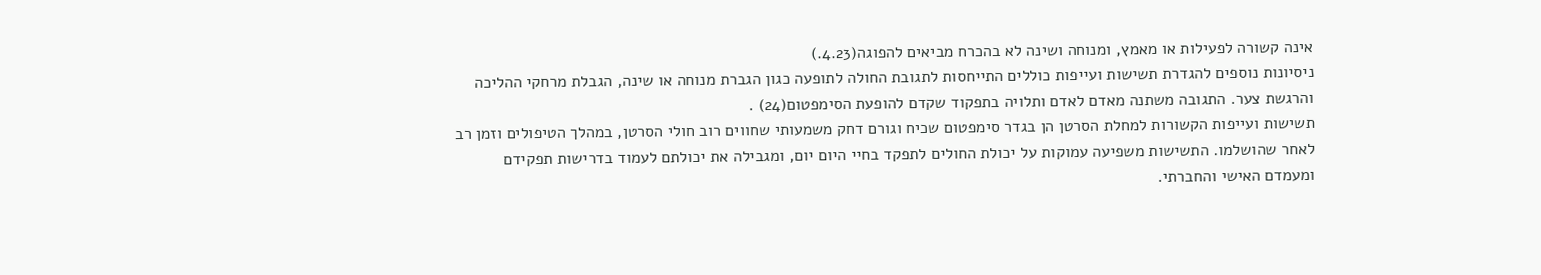אינה קשורה לפעילות או מאמץ, ומנוחה ושינה לא בהכרח מביאים להפוגה(4.23.)
ניסיונות נוספים להגדרת תשישות ועייפות כוללים התייחסות לתגובת החולה לתופעה כגון הגברת מנוחה או שינה, הגבלת מרחקי ההליכה והרגשת צער. התגובה משתנה מאדם לאדם ותלויה בתפקוד שקדם להופעת הסימפטום(24) .
תשישות ועייפות הקשורות למחלת הסרטן הן בגדר סימפטום שכיח וגורם דחק משמעותי שחווים רוב חולי הסרטן, במהלך הטיפולים וזמן רב לאחר שהושלמו. התשישות משפיעה עמוקות על יכולת החולים לתפקד בחיי היום יום, ומגבילה את יכולתם לעמוד בדרישות תפקידם ומעמדם האישי והחברתי.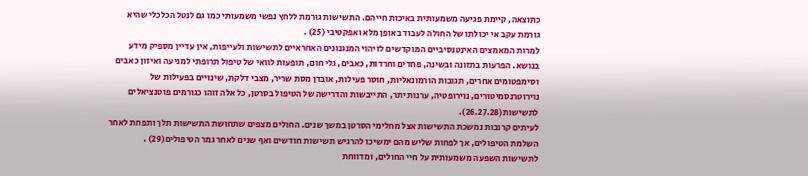כתוצאה, קיימת פגיעה משמעותית באיכות חייהם. התשישות גורמת ללחץ נפשי משמעותי כמו גם לנטל הכלכלי שהיא גורמת עקב אי יכולתו של החולה לעבוד באופן מלא ואפקטיבי (25) .
למרות המאמצים האינטנסיביים המוקדשים לזיהוי המנגנונים האחראיים לתשישות ולעייפות, אין עדיין מספיק מידע בנושא. הפרעות בתזונה ובשינה, פחדים וחרדות, כאבים, גלי חום, תופעות לוואי של טיפול תרופתי למניעה ואיזון כאבים וסימפטומים אחרים, תגובות הורמונאליות, חוסר פעילות, אובדן מסת שריר, מצבי דלקת, שינויים בפעילות של נוירוטרנסמיטורים, נוירופטיה, ערנות יתר, התייבשות והדרישה של הטיפול בסרטן, כל אלה זוהו כגורמים פוטנציאלים לתשישות(26.27.28).
לעיתים קרובות נמשכת התשישות אצל מחלימי הסרטן במשך שנים. החולים מצפים שתחושת התשישות תלך ותפחת לאחר השלמת הטיפולים, אך לפחות שליש מהם ימשיכו להרגיש תשישות חודשים ואף שנים לאחר גמר הטיפולים(29) .
לתשישות השפעה משמעותית על חיי החולים, ומדווחת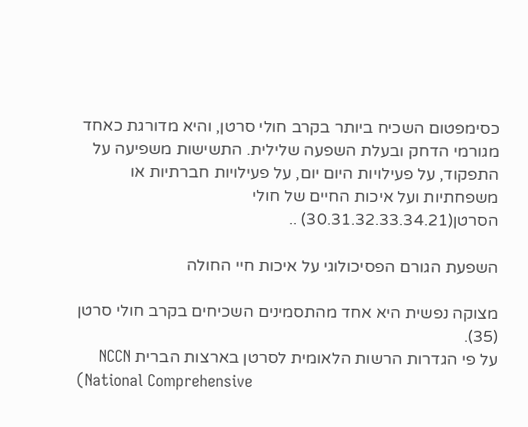כסימפטום השכיח ביותר בקרב חולי סרטן, והיא מדורגת כאחד מגורמי הדחק ובעלת השפעה שלילית. התשישות משפיעה על התפקוד, על פעילויות היום יום, על פעילויות חברתיות או משפחתיות ועל איכות החיים של חולי הסרטן(30.31.32.33.34.21) ..

השפעת הגורם הפסיכולוגי על איכות חיי החולה

מצוקה נפשית היא אחד מהתסמינים השכיחים בקרב חולי סרטן (35).
על פי הגדרות הרשות הלאומית לסרטן בארצות הברית NCCN
(National Comprehensive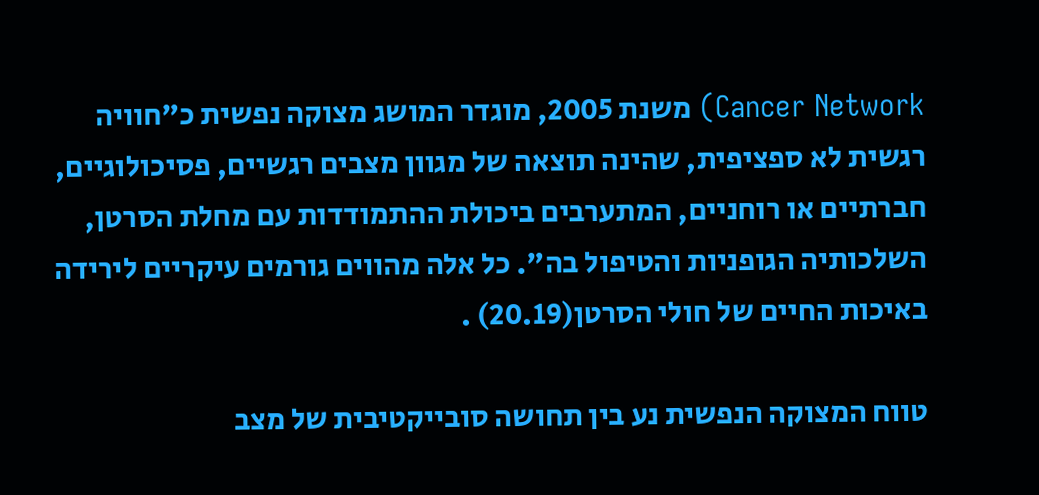Cancer Network) משנת 2005, מוגדר המושג מצוקה נפשית כ"חוויה רגשית לא ספציפית, שהינה תוצאה של מגוון מצבים רגשיים, פסיכולוגיים, חברתיים או רוחניים, המתערבים ביכולת ההתמודדות עם מחלת הסרטן, השלכותיה הגופניות והטיפול בה". כל אלה מהווים גורמים עיקריים לירידה באיכות החיים של חולי הסרטן(20.19) .

טווח המצוקה הנפשית נע בין תחושה סובייקטיבית של מצב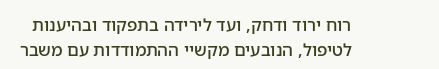רוח ירוד ודחק, ועד לירידה בתפקוד ובהיענות לטיפול, הנובעים מקשיי ההתמודדות עם משבר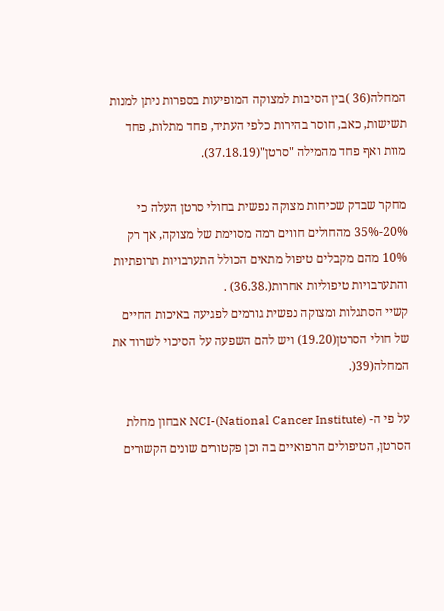המחלה(36 )בין הסיבות למצוקה המופיעות בספרות ניתן למנות תשישות, כאב, חוסר בהירות כלפי העתיד, פחד מתלות, פחד מוות ואף פחד מהמילה "סרטן"(37.18.19).

מחקר שבדק שכיחות מצוקה נפשית בחולי סרטן העלה כי 20%-35% מהחולים חווים רמה מסוימת של מצוקה, אך רק 10% מהם מקבלים טיפול מתאים הכולל התערבויות תרופתיות והתערבויות טיפוליות אחרות(.36.38) .
קשיי הסתגלות ומצוקה נפשית גורמים לפגיעה באיכות החיים של חולי הסרטן(19.20) ויש להם השפעה על הסיכוי לשרוד את המחלה(39(.

על פי ה- NCI-(National Cancer Institute) אבחון מחלת הסרטן, הטיפולים הרפואיים בה וכן פקטורים שונים הקשורים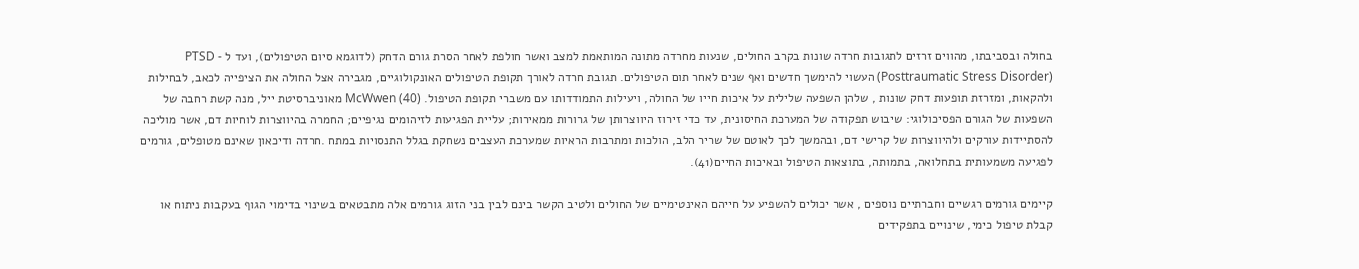בחולה ובסביבתו, מהווים זרזים לתגובות חרדה שונות בקרב החולים, שנעות מחרדה מתונה המותאמת למצב ואשר חולפת לאחר הסרת גורם הדחק (לדוגמא סיום הטיפולים), ועד ל PTSD - (Posttraumatic Stress Disorder) העשוי להימשך חדשים ואף שנים לאחר תום הטיפולים. תגובת חרדה לאורך תקופת הטיפולים האונקולוגיים, מגבירה אצל החולה את הציפייה לכאב, לבחילות ולהקאות, ומזרזת תופעות דחק שונות , שלהן השפעה שלילית על איכות חייו של החולה, ויעילות התמודדותו עם משברי תקופת הטיפול. McWwen (40) מאוניברסיטת ייל, מנה קשת רחבה של השפעות של הגורם הפסיכולוגי: שיבוש תפקודה של המערכת החיסונית, עד כדי זירוז היווצרותן של גרורות ממאירות; עליית הפגיעות לזיהומים נגיפיים; החמרה בהיווצרות לוחיות דם, אשר מוליכה להסתיידות עורקים ולהיווצרות של קרישי דם, ובהמשך לכך לאוטם של שריר הלב, הולכות ומתרבות הראיות שמערכת העצבים נשחקת בגלל התנסויות במתח .חרדה ודיכאון שאינם מטופלים, גורמים לפגיעה משמעותית בתחלואה, בתמותה, בתוצאות הטיפול ובאיכות החיים(41).

קיימים גורמים רגשיים וחברתיים נוספים , אשר יכולים להשפיע על חייהם האינטימיים של החולים ולטיב הקשר בינם לבין בני הזוג גורמים אלה מתבטאים בשינוי בדימוי הגוף בעקבות ניתוח או קבלת טיפול כימי, שינויים בתפקידים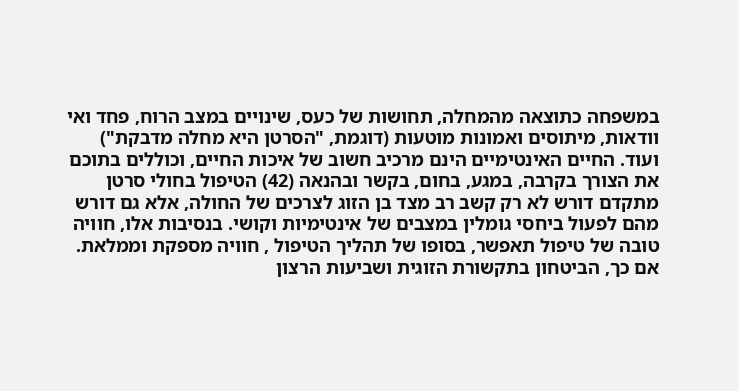במשפחה כתוצאה מהמחלה, תחושות של כעס, שינויים במצב הרוח, פחד ואי וודאות, מיתוסים ואמונות מוטעות (דוגמת, "הסרטן היא מחלה מדבקת") ועוד. החיים האינטימיים הינם מרכיב חשוב של איכות החיים, וכוללים בתוכם את הצורך בקרבה, במגע, בחום, בקשר ובהנאה (42) הטיפול בחולי סרטן מתקדם דורש לא רק קשב רב מצד בן הזוג לצרכים של החולה, אלא גם דורש מהם לפעול ביחסי גומלין במצבים של אינטימיות וקושי. בנסיבות אלו, חוויה טובה של טיפול תאפשר, בסופו של תהליך הטיפול , חוויה מספקת וממלאת. אם כך, הביטחון בתקשורת הזוגית ושביעות הרצון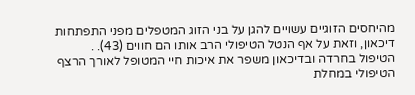מהיחסים הזוגיים עשויים להגן על בני הזוג המטפלים מפני התפתחות דיכאון, וזאת על אף הנטל הטיפולי הרב אותו הם חווים (43). .
הטיפול בחרדה ובדיכאון משפר את איכות חיי המטופל לאורך הרצף הטיפולי במחלת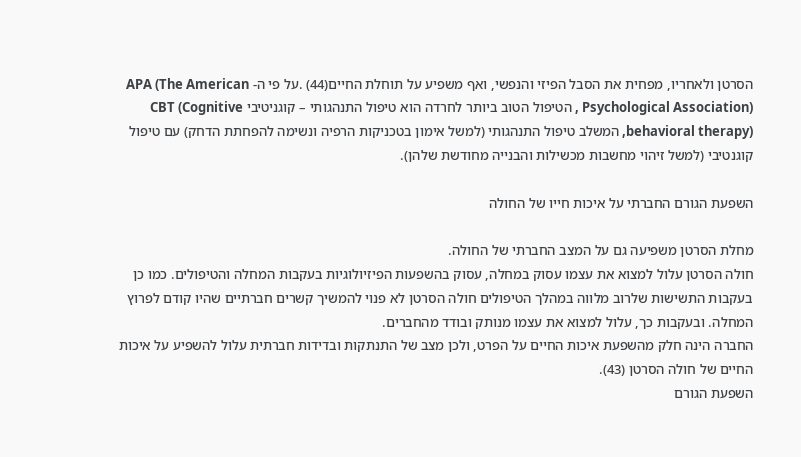הסרטן ולאחריו, מפחית את הסבל הפיזי והנפשי, ואף משפיע על תוחלת החיים(44) .על פי ה- APA (The American Psychological Association) , הטיפול הטוב ביותר לחרדה הוא טיפול התנהגותי – קוגניטיבי CBT (Cognitive behavioral therapy), המשלב טיפול התנהגותי (למשל אימון בטכניקות הרפיה ונשימה להפחתת הדחק) עם טיפול קוגנטיבי (למשל זיהוי מחשבות מכשילות והבנייה מחודשת שלהן).

השפעת הגורם החברתי על איכות חייו של החולה

מחלת הסרטן משפיעה גם על המצב החברתי של החולה.
חולה הסרטן עלול למצוא את עצמו עסוק במחלה, עסוק בהשפעות הפיזיולוגיות בעקבות המחלה והטיפולים. כמו כן בעקבות התשישות שלרוב מלווה במהלך הטיפולים חולה הסרטן לא פנוי להמשיך קשרים חברתיים שהיו קודם לפרוץ המחלה. ובעקבות כך, עלול למצוא את עצמו מנותק ובודד מהחברים.
החברה הינה חלק מהשפעת איכות החיים על הפרט, ולכן מצב של התנתקות ובדידות חברתית עלול להשפיע על איכות החיים של חולה הסרטן (43).
השפעת הגורם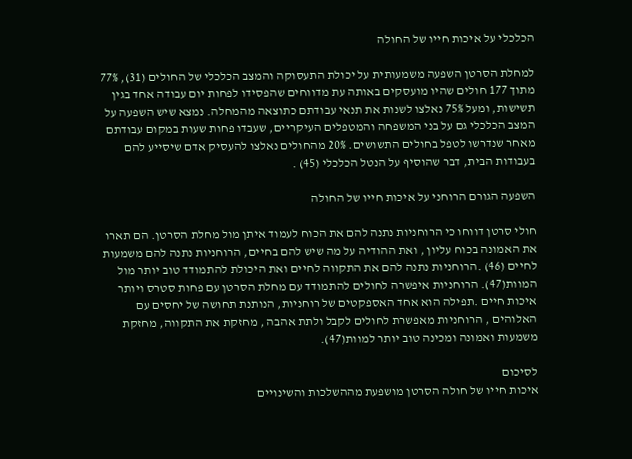הכלכלי על איכות חייו של החולה

למחלת הסרטן השפעה משמעותית על יכולת התעסוקה והמצב הכלכלי של החולים (31), 77% מתוך 177 חולים שהיו מועסקים באותה עת מדווחים שהפסידו לפחות יום עבודה אחד בגין תשישות, ומעל 75% נאלצו לשנות את תנאי עבודתם כתוצאה מהמחלה. נמצא שיש השפעה על המצב הכלכלי גם על בני המשפחה והמטפלים העיקריים, שעבדו פחות שעות במקום עבודתם מאחר שנדרשו לטפל בחולים התשושים. 20% מהחולים נאלצו להעסיק אדם שיסייע להם בעבודות הבית, דבר שהוסיף על הנטל הכלכלי (45) .

השפעה הגורם הרוחני על איכות חייו של החולה

חולי סרטן דווחו כי הרוחניות נתנה להם את הכוח לעמוד איתן מול מחלת הסרטן. הם תארו את האמונה בכוח עליון , ואת ההודיה על מה שיש להם בחיים, הרוחניות נתנה להם משמעות לחיים (46) .הרוחניות נתנה להם את התקווה לחיים ואת היכולת להתמודד טוב יותר מול המוות(47). הרוחניות איפשרה לחולים להתמודד עם מחלת הסרטן עם פחות סטרס ויותר איכות חיים .תפילה הוא אחד האספקטים של רוחניות, הנותנת תחושה של יחסים עם האלוהים , הרוחניות מאפשרת לחולים לקבל ולתת אהבה , מחזקת את התקווה, מחזקת משמעות ואמונה ומכינה טוב יותר למוות(47).

לסיכום
איכות חייו של חולה הסרטן מושפעת מההשלכות והשינויים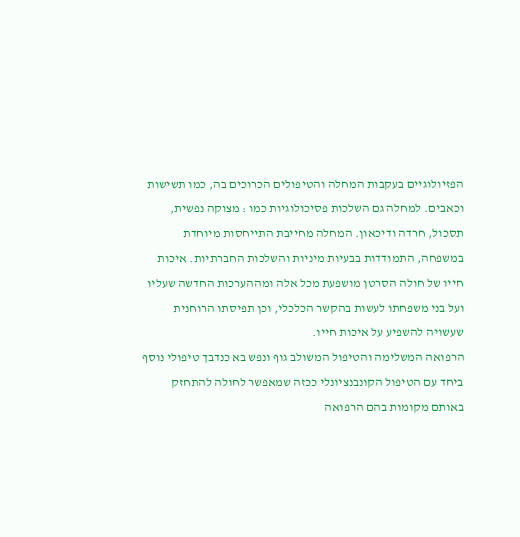הפזיולוגיים בעקבות המחלה והטיפולים הכרוכים בה, כמו תשישות וכאבים. למחלה גם השלכות פסיכולוגיות כמו : מצוקה נפשית, תסכול, חרדה ודיכאון. המחלה מחייבת התייחסות מיוחדת במשפחה, התמודדות בבעיות מיניות והשלכות החברתיות. איכות חייו של חולה הסרטן מושפעת מכל אלה ומההערכות החדשה שעליו ועל בני משפחתו לעשות בהקשר הכלכלי, וכן תפיסתו הרוחנית שעשויה להשפיע על איכות חייו.
הרפואה המשלימה והטיפול המשולב גוף ונפש בא כנדבך טיפולי נוסף ביחד עם הטיפול הקונבנציונלי ככזה שמאפשר לחולה להתחזק באותם מקומות בהם הרפואה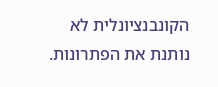הקונבנציונלית לא נותנת את הפתרונות.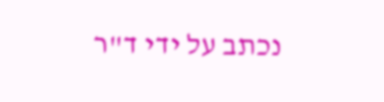נכתב על ידי ד"ר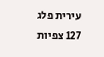עירית פלג
127 צפיות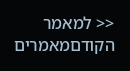<< למאמר הקודםמאמרים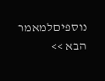נוספיםלמאמר הבא >>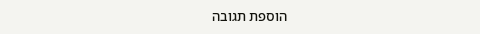הוספת תגובה